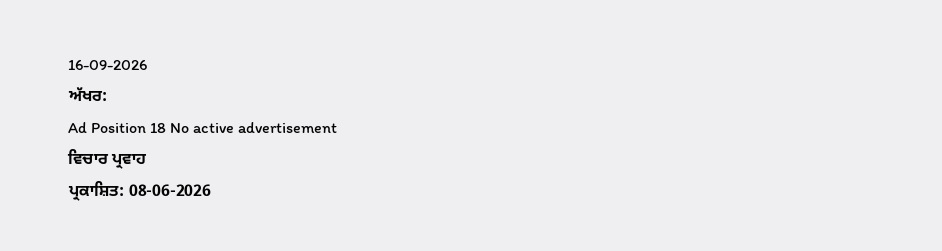16-09-2026
ਅੱਖਰ:
Ad Position 18 No active advertisement
ਵਿਚਾਰ ਪ੍ਰਵਾਹ
ਪ੍ਰਕਾਸ਼ਿਤ: 08-06-2026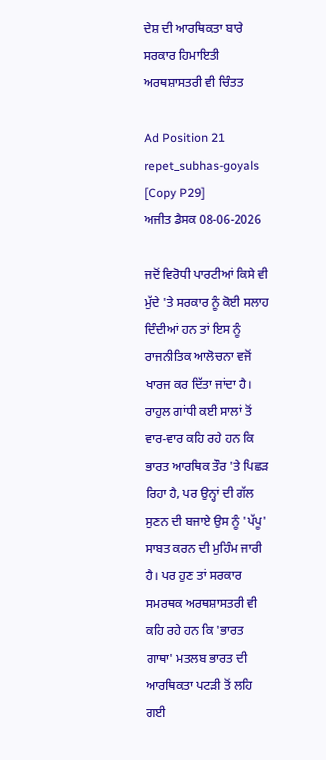ਦੇਸ਼ ਦੀ ਆਰਥਿਕਤਾ ਬਾਰੇ ਸਰਕਾਰ ਹਿਮਾਇਤੀ ਅਰਥਸ਼ਾਸਤਰੀ ਵੀ ਚਿੰਤਤ

Ad Position 21
repet_subhas-goyals [Copy P29]
ਅਜੀਤ ਡੈਸਕ 08-06-2026

ਜਦੋਂ ਵਿਰੋਧੀ ਪਾਰਟੀਆਂ ਕਿਸੇ ਵੀ ਮੁੱਦੇ 'ਤੇ ਸਰਕਾਰ ਨੂੰ ਕੋਈ ਸਲਾਹ ਦਿੰਦੀਆਂ ਹਨ ਤਾਂ ਇਸ ਨੂੰ ਰਾਜਨੀਤਿਕ ਆਲੋਚਨਾ ਵਜੋਂ ਖਾਰਜ ਕਰ ਦਿੱਤਾ ਜਾਂਦਾ ਹੈ। ਰਾਹੁਲ ਗਾਂਧੀ ਕਈ ਸਾਲਾਂ ਤੋਂ ਵਾਰ-ਵਾਰ ਕਹਿ ਰਹੇ ਹਨ ਕਿ ਭਾਰਤ ਆਰਥਿਕ ਤੌਰ 'ਤੇ ਪਿਛੜ ਰਿਹਾ ਹੈ, ਪਰ ਉਨ੍ਹਾਂ ਦੀ ਗੱਲ ਸੁਣਨ ਦੀ ਬਜਾਏ ਉਸ ਨੂੰ 'ਪੱਪੂ' ਸਾਬਤ ਕਰਨ ਦੀ ਮੁਹਿੰਮ ਜਾਰੀ ਹੈ। ਪਰ ਹੁਣ ਤਾਂ ਸਰਕਾਰ ਸਮਰਥਕ ਅਰਥਸ਼ਾਸਤਰੀ ਵੀ ਕਹਿ ਰਹੇ ਹਨ ਕਿ 'ਭਾਰਤ ਗਾਥਾ' ਮਤਲਬ ਭਾਰਤ ਦੀ ਆਰਥਿਕਤਾ ਪਟੜੀ ਤੋਂ ਲਹਿ ਗਈ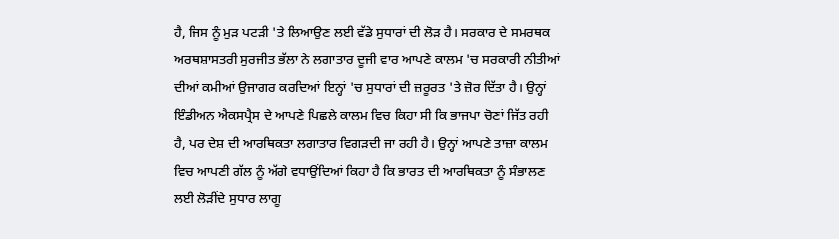ਹੈ, ਜਿਸ ਨੂੰ ਮੁੜ ਪਟੜੀ 'ਤੇ ਲਿਆਉਣ ਲਈ ਵੱਡੇ ਸੁਧਾਰਾਂ ਦੀ ਲੋੜ ਹੈ। ਸਰਕਾਰ ਦੇ ਸਮਰਥਕ ਅਰਥਸ਼ਾਸਤਰੀ ਸੁਰਜੀਤ ਭੱਲਾ ਨੇ ਲਗਾਤਾਰ ਦੂਜੀ ਵਾਰ ਆਪਣੇ ਕਾਲਮ 'ਚ ਸਰਕਾਰੀ ਨੀਤੀਆਂ ਦੀਆਂ ਕਮੀਆਂ ਉਜਾਗਰ ਕਰਦਿਆਂ ਇਨ੍ਹਾਂ 'ਚ ਸੁਧਾਰਾਂ ਦੀ ਜ਼ਰੂਰਤ 'ਤੇ ਜ਼ੋਰ ਦਿੱਤਾ ਹੈ। ਉਨ੍ਹਾਂ ਇੰਡੀਅਨ ਐਕਸਪ੍ਰੈਸ ਦੇ ਆਪਣੇ ਪਿਛਲੇ ਕਾਲਮ ਵਿਚ ਕਿਹਾ ਸੀ ਕਿ ਭਾਜਪਾ ਚੋਣਾਂ ਜਿੱਤ ਰਹੀ ਹੈ, ਪਰ ਦੇਸ਼ ਦੀ ਆਰਥਿਕਤਾ ਲਗਾਤਾਰ ਵਿਗੜਦੀ ਜਾ ਰਹੀ ਹੈ। ਉਨ੍ਹਾਂ ਆਪਣੇ ਤਾਜ਼ਾ ਕਾਲਮ ਵਿਚ ਆਪਣੀ ਗੱਲ ਨੂੰ ਅੱਗੇ ਵਧਾਉਂਦਿਆਂ ਕਿਹਾ ਹੈ ਕਿ ਭਾਰਤ ਦੀ ਆਰਥਿਕਤਾ ਨੂੰ ਸੰਭਾਲਣ ਲਈ ਲੋੜੀਂਦੇ ਸੁਧਾਰ ਲਾਗੂ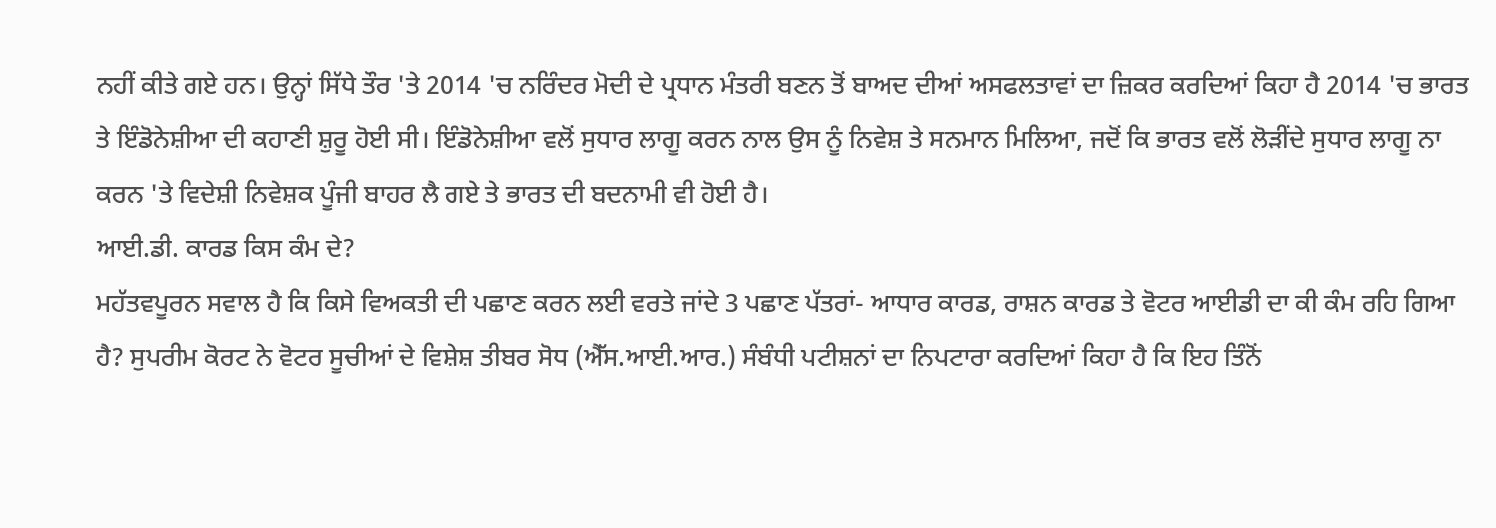ਨਹੀਂ ਕੀਤੇ ਗਏ ਹਨ। ਉਨ੍ਹਾਂ ਸਿੱਧੇ ਤੌਰ 'ਤੇ 2014 'ਚ ਨਰਿੰਦਰ ਮੋਦੀ ਦੇ ਪ੍ਰਧਾਨ ਮੰਤਰੀ ਬਣਨ ਤੋਂ ਬਾਅਦ ਦੀਆਂ ਅਸਫਲਤਾਵਾਂ ਦਾ ਜ਼ਿਕਰ ਕਰਦਿਆਂ ਕਿਹਾ ਹੈ 2014 'ਚ ਭਾਰਤ ਤੇ ਇੰਡੋਨੇਸ਼ੀਆ ਦੀ ਕਹਾਣੀ ਸ਼ੁਰੂ ਹੋਈ ਸੀ। ਇੰਡੋਨੇਸ਼ੀਆ ਵਲੋਂ ਸੁਧਾਰ ਲਾਗੂ ਕਰਨ ਨਾਲ ਉਸ ਨੂੰ ਨਿਵੇਸ਼ ਤੇ ਸਨਮਾਨ ਮਿਲਿਆ, ਜਦੋਂ ਕਿ ਭਾਰਤ ਵਲੋਂ ਲੋੜੀਂਦੇ ਸੁਧਾਰ ਲਾਗੂ ਨਾ ਕਰਨ 'ਤੇ ਵਿਦੇਸ਼ੀ ਨਿਵੇਸ਼ਕ ਪੂੰਜੀ ਬਾਹਰ ਲੈ ਗਏ ਤੇ ਭਾਰਤ ਦੀ ਬਦਨਾਮੀ ਵੀ ਹੋਈ ਹੈ।
ਆਈ.ਡੀ. ਕਾਰਡ ਕਿਸ ਕੰਮ ਦੇ?
ਮਹੱਤਵਪੂਰਨ ਸਵਾਲ ਹੈ ਕਿ ਕਿਸੇ ਵਿਅਕਤੀ ਦੀ ਪਛਾਣ ਕਰਨ ਲਈ ਵਰਤੇ ਜਾਂਦੇ 3 ਪਛਾਣ ਪੱਤਰਾਂ- ਆਧਾਰ ਕਾਰਡ, ਰਾਸ਼ਨ ਕਾਰਡ ਤੇ ਵੋਟਰ ਆਈਡੀ ਦਾ ਕੀ ਕੰਮ ਰਹਿ ਗਿਆ ਹੈ? ਸੁਪਰੀਮ ਕੋਰਟ ਨੇ ਵੋਟਰ ਸੂਚੀਆਂ ਦੇ ਵਿਸ਼ੇਸ਼ ਤੀਬਰ ਸੋਧ (ਐੱਸ.ਆਈ.ਆਰ.) ਸੰਬੰਧੀ ਪਟੀਸ਼ਨਾਂ ਦਾ ਨਿਪਟਾਰਾ ਕਰਦਿਆਂ ਕਿਹਾ ਹੈ ਕਿ ਇਹ ਤਿੰਨੋਂ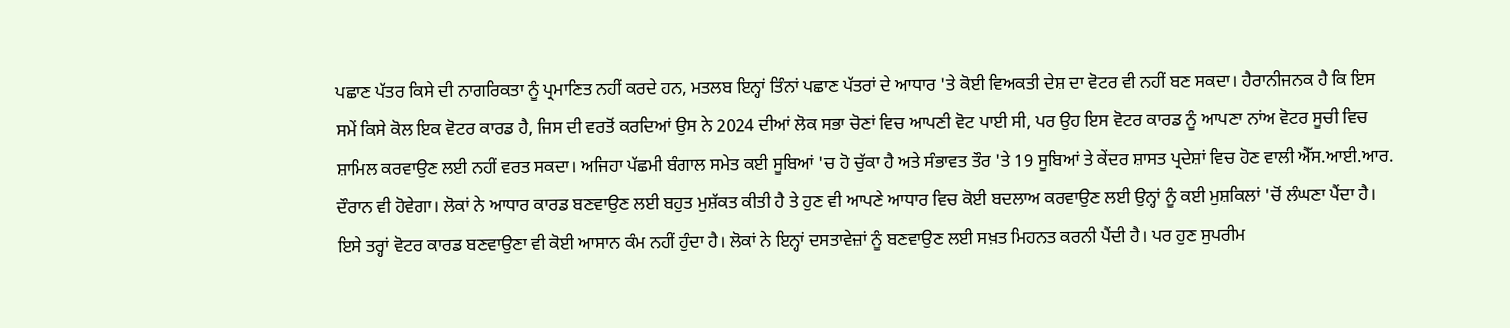ਪਛਾਣ ਪੱਤਰ ਕਿਸੇ ਦੀ ਨਾਗਰਿਕਤਾ ਨੂੰ ਪ੍ਰਮਾਣਿਤ ਨਹੀਂ ਕਰਦੇ ਹਨ, ਮਤਲਬ ਇਨ੍ਹਾਂ ਤਿੰਨਾਂ ਪਛਾਣ ਪੱਤਰਾਂ ਦੇ ਆਧਾਰ 'ਤੇ ਕੋਈ ਵਿਅਕਤੀ ਦੇਸ਼ ਦਾ ਵੋਟਰ ਵੀ ਨਹੀਂ ਬਣ ਸਕਦਾ। ਹੈਰਾਨੀਜਨਕ ਹੈ ਕਿ ਇਸ ਸਮੇਂ ਕਿਸੇ ਕੋਲ ਇਕ ਵੋਟਰ ਕਾਰਡ ਹੈ, ਜਿਸ ਦੀ ਵਰਤੋਂ ਕਰਦਿਆਂ ਉਸ ਨੇ 2024 ਦੀਆਂ ਲੋਕ ਸਭਾ ਚੋਣਾਂ ਵਿਚ ਆਪਣੀ ਵੋਟ ਪਾਈ ਸੀ, ਪਰ ਉਹ ਇਸ ਵੋਟਰ ਕਾਰਡ ਨੂੰ ਆਪਣਾ ਨਾਂਅ ਵੋਟਰ ਸੂਚੀ ਵਿਚ ਸ਼ਾਮਿਲ ਕਰਵਾਉਣ ਲਈ ਨਹੀਂ ਵਰਤ ਸਕਦਾ। ਅਜਿਹਾ ਪੱਛਮੀ ਬੰਗਾਲ ਸਮੇਤ ਕਈ ਸੂਬਿਆਂ 'ਚ ਹੋ ਚੁੱਕਾ ਹੈ ਅਤੇ ਸੰਭਾਵਤ ਤੌਰ 'ਤੇ 19 ਸੂਬਿਆਂ ਤੇ ਕੇਂਦਰ ਸ਼ਾਸਤ ਪ੍ਰਦੇਸ਼ਾਂ ਵਿਚ ਹੋਣ ਵਾਲੀ ਐੱਸ.ਆਈ.ਆਰ. ਦੌਰਾਨ ਵੀ ਹੋਵੇਗਾ। ਲੋਕਾਂ ਨੇ ਆਧਾਰ ਕਾਰਡ ਬਣਵਾਉਣ ਲਈ ਬਹੁਤ ਮੁਸ਼ੱਕਤ ਕੀਤੀ ਹੈ ਤੇ ਹੁਣ ਵੀ ਆਪਣੇ ਆਧਾਰ ਵਿਚ ਕੋਈ ਬਦਲਾਅ ਕਰਵਾਉਣ ਲਈ ਉਨ੍ਹਾਂ ਨੂੰ ਕਈ ਮੁਸ਼ਕਿਲਾਂ 'ਚੋਂ ਲੰਘਣਾ ਪੈਂਦਾ ਹੈ। ਇਸੇ ਤਰ੍ਹਾਂ ਵੋਟਰ ਕਾਰਡ ਬਣਵਾਉਣਾ ਵੀ ਕੋਈ ਆਸਾਨ ਕੰਮ ਨਹੀਂ ਹੁੰਦਾ ਹੈ। ਲੋਕਾਂ ਨੇ ਇਨ੍ਹਾਂ ਦਸਤਾਵੇਜ਼ਾਂ ਨੂੰ ਬਣਵਾਉਣ ਲਈ ਸਖ਼ਤ ਮਿਹਨਤ ਕਰਨੀ ਪੈਂਦੀ ਹੈ। ਪਰ ਹੁਣ ਸੁਪਰੀਮ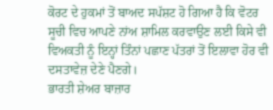ਕੋਰਟ ਦੇ ਹੁਕਮਾਂ ਤੋਂ ਬਾਅਦ ਸਪੱਸ਼ਟ ਹੋ ਗਿਆ ਹੈ ਕਿ ਵੋਟਰ ਸੂਚੀ ਵਿਚ ਆਪਣੇ ਨਾਂਅ ਸ਼ਾਮਿਲ ਕਰਵਾਉਣ ਲਈ ਕਿਸੇ ਵੀ ਵਿਅਕਤੀ ਨੂੰ ਇਨ੍ਹਾਂ ਤਿੰਨਾਂ ਪਛਾਣ ਪੱਤਰਾਂ ਤੋਂ ਇਲਾਵਾ ਹੋਰ ਵੀ ਦਸਤਾਵੇਜ਼ ਦੇਣੇ ਪੈਣਗੇ।
ਭਾਰਤੀ ਸ਼ੇਅਰ ਬਾਜ਼ਾਰ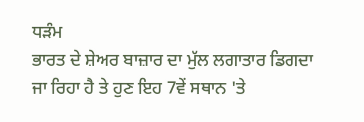ਧੜੰਮ
ਭਾਰਤ ਦੇ ਸ਼ੇਅਰ ਬਾਜ਼ਾਰ ਦਾ ਮੁੱਲ ਲਗਾਤਾਰ ਡਿਗਦਾ ਜਾ ਰਿਹਾ ਹੈ ਤੇ ਹੁਣ ਇਹ 7ਵੇਂ ਸਥਾਨ 'ਤੇ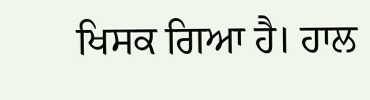ਖਿਸਕ ਗਿਆ ਹੈ। ਹਾਲ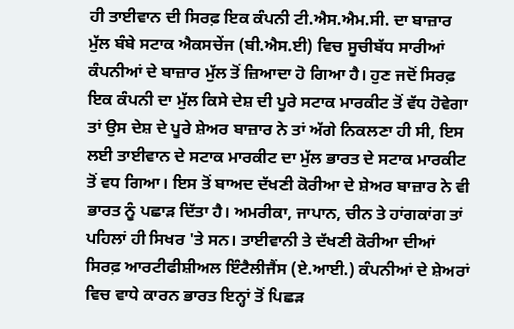ਹੀ ਤਾਈਵਾਨ ਦੀ ਸਿਰਫ਼ ਇਕ ਕੰਪਨੀ ਟੀ.ਐਸ.ਐਮ.ਸੀ. ਦਾ ਬਾਜ਼ਾਰ ਮੁੱਲ ਬੰਬੇ ਸਟਾਕ ਐਕਸਚੇਂਜ (ਬੀ.ਐਸ.ਈ) ਵਿਚ ਸੂਚੀਬੱਧ ਸਾਰੀਆਂ ਕੰਪਨੀਆਂ ਦੇ ਬਾਜ਼ਾਰ ਮੁੱਲ ਤੋਂ ਜ਼ਿਆਦਾ ਹੋ ਗਿਆ ਹੈ। ਹੁਣ ਜਦੋਂ ਸਿਰਫ਼ ਇਕ ਕੰਪਨੀ ਦਾ ਮੁੱਲ ਕਿਸੇ ਦੇਸ਼ ਦੀ ਪੂਰੇ ਸਟਾਕ ਮਾਰਕੀਟ ਤੋਂ ਵੱਧ ਹੋਵੇਗਾ ਤਾਂ ਉਸ ਦੇਸ਼ ਦੇ ਪੂਰੇ ਸ਼ੇਅਰ ਬਾਜ਼ਾਰ ਨੇ ਤਾਂ ਅੱਗੇ ਨਿਕਲਣਾ ਹੀ ਸੀ, ਇਸ ਲਈ ਤਾਈਵਾਨ ਦੇ ਸਟਾਕ ਮਾਰਕੀਟ ਦਾ ਮੁੱਲ ਭਾਰਤ ਦੇ ਸਟਾਕ ਮਾਰਕੀਟ ਤੋਂ ਵਧ ਗਿਆ। ਇਸ ਤੋਂ ਬਾਅਦ ਦੱਖਣੀ ਕੋਰੀਆ ਦੇ ਸ਼ੇਅਰ ਬਾਜ਼ਾਰ ਨੇ ਵੀ ਭਾਰਤ ਨੂੰ ਪਛਾੜ ਦਿੱਤਾ ਹੈ। ਅਮਰੀਕਾ, ਜਾਪਾਨ, ਚੀਨ ਤੇ ਹਾਂਗਕਾਂਗ ਤਾਂ ਪਹਿਲਾਂ ਹੀ ਸਿਖਰ 'ਤੇ ਸਨ। ਤਾਈਵਾਨੀ ਤੇ ਦੱਖਣੀ ਕੋਰੀਆ ਦੀਆਂ ਸਿਰਫ਼ ਆਰਟੀਫੀਸ਼ੀਅਲ ਇੰਟੈਲੀਜੈਂਸ (ਏ.ਆਈ.) ਕੰਪਨੀਆਂ ਦੇ ਸ਼ੇਅਰਾਂ ਵਿਚ ਵਾਧੇ ਕਾਰਨ ਭਾਰਤ ਇਨ੍ਹਾਂ ਤੋਂ ਪਿਛੜ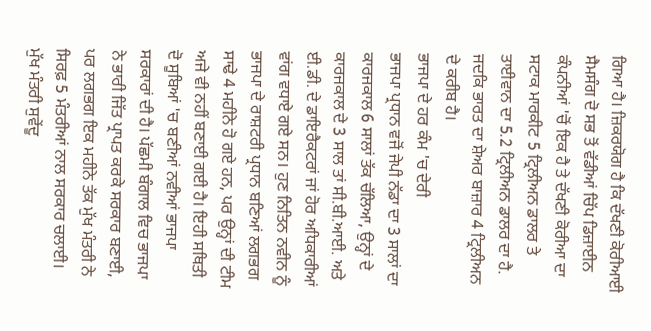ਗਿਆ ਹੈ। ਜ਼ਿਕਰਯੋਗ ਹੈ ਕਿ ਦੱਖਣੀ ਕੋਰੀਆਈ ਸੈਮਸੰਗ ਦੋ ਸਭ ਤੋਂ ਵੱਡੀਆਂ ਚਿੱਪ ਡਿਜ਼ਾਈਨ ਕੰਪਨੀਆਂ 'ਚੋਂ ਇਕ ਹੈ ਤੇ ਦੱਖਣੀ ਕੋਰੀਆ ਦਾ ਸਟਾਕ ਮਾਰਕੀਟ 5 ਟ੍ਰਿਲੀਅਨ ਡਾਲਰ ਤੇ ਤਾਈਵਾਨ ਦਾ 5.2 ਟ੍ਰਿਲੀਅਨ ਡਾਲਰ ਦਾ ਹੈ. ਜਦਕਿ ਭਾਰਤ ਦਾ ਸ਼ੇਅਰ ਬਾਜ਼ਾਰ 4 ਟ੍ਰਿਲੀਅਨ ਦੇ ਕਰੀਬ ਹੈ।
ਭਾਜਪਾ ਦੇ ਹਰ ਕੰਮ 'ਚ ਦੇਰੀ
ਭਾਜਪਾ ਪ੍ਰਧਾਨ ਵਜੋਂ ਜੇਪੀ ਨੱਡਾ ਦਾ 3 ਸਾਲਾਂ ਦਾ ਕਾਰਜਕਾਲ 6 ਸਾਲਾਂ ਤੱਕ ਚੱਲਿਆ, ਉਨ੍ਹਾਂ ਦੇ ਕਾਰਜਕਾਲ ਦੇ 3 ਸਾਲ ਤਾਂ ਸੀ.ਬੀ.ਆਈ. ਅਤੇ ਈ.ਡੀ. ਦੇ ਡਾਇਰੈਕਟਰਾਂ ਜਾਂ ਹੋਰ ਅਧਿਕਾਰੀਆਂ ਵਾਂਗ ਵਧਾਏ ਗਏ ਸਨ। ਹੁਣ ਨਿਤਿਨ ਨਵੀਨ ਨੂੰ ਭਾਜਪਾ ਦੇ ਰਾਸ਼ਟਰੀ ਪ੍ਰਧਾਨ ਬਣਿਆਂ ਲਗਭਗ ਸਾਢੇ 4 ਮਹੀਨੇ ਹੋ ਗਏ ਹਨ, ਪਰ ਉਨ੍ਹਾਂ ਦੀ ਟੀਮ ਅਜੇ ਵੀ ਨਹੀਂ ਬਣਾਈ ਗਈ ਹੈ। ਇਹੀ ਸਥਿਤੀ ਦੋ ਸੂਬਿਆਂ 'ਚ ਬਣੀਆਂ ਨਵੀਆਂ ਭਾਜਪਾ ਸਰਕਾਰਾਂ ਦੀ ਹੈ। ਪੱਛਮੀ ਬੰਗਾਲ ਵਿਚ ਭਾਜਪਾ ਨੇ ਭਾਰੀ ਜਿੱਤ ਪ੍ਰਾਪਤ ਕਰਕੇ ਸਰਕਾਰ ਬਣਾਈ, ਪਰ ਲਗਭਗ ਇਕ ਮਹੀਨੇ ਤੱਕ ਮੁੱਖ ਮੰਤਰੀ ਨੇ ਸਿਰਫ਼ 5 ਮੰਤਰੀਆਂ ਨਾਲ ਸਰਕਾਰ ਚਲਾਈ। ਮੁੱਖ ਮੰਤਰੀ ਸੁਵੇਂਦੂ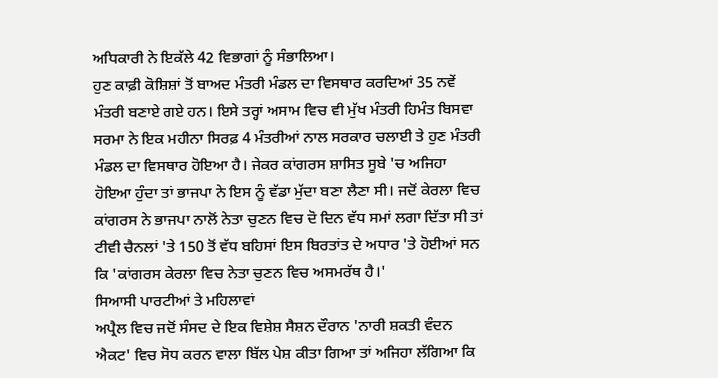ਅਧਿਕਾਰੀ ਨੇ ਇਕੱਲੇ 42 ਵਿਭਾਗਾਂ ਨੂੰ ਸੰਭਾਲਿਆ।
ਹੁਣ ਕਾਫ਼ੀ ਕੋਸ਼ਿਸ਼ਾਂ ਤੋਂ ਬਾਅਦ ਮੰਤਰੀ ਮੰਡਲ ਦਾ ਵਿਸਥਾਰ ਕਰਦਿਆਂ 35 ਨਵੇਂ ਮੰਤਰੀ ਬਣਾਏ ਗਏ ਹਨ। ਇਸੇ ਤਰ੍ਹਾਂ ਅਸਾਮ ਵਿਚ ਵੀ ਮੁੱਖ ਮੰਤਰੀ ਹਿਮੰਤ ਬਿਸਵਾ ਸਰਮਾ ਨੇ ਇਕ ਮਹੀਨਾ ਸਿਰਫ਼ 4 ਮੰਤਰੀਆਂ ਨਾਲ ਸਰਕਾਰ ਚਲਾਈ ਤੇ ਹੁਣ ਮੰਤਰੀ ਮੰਡਲ ਦਾ ਵਿਸਥਾਰ ਹੋਇਆ ਹੈ। ਜੇਕਰ ਕਾਂਗਰਸ ਸ਼ਾਸਿਤ ਸੂਬੇ 'ਚ ਅਜਿਹਾ ਹੋਇਆ ਹੁੰਦਾ ਤਾਂ ਭਾਜਪਾ ਨੇ ਇਸ ਨੂੰ ਵੱਡਾ ਮੁੱਦਾ ਬਣਾ ਲੈਣਾ ਸੀ। ਜਦੋਂ ਕੇਰਲਾ ਵਿਚ ਕਾਂਗਰਸ ਨੇ ਭਾਜਪਾ ਨਾਲੋਂ ਨੇਤਾ ਚੁਣਨ ਵਿਚ ਦੋ ਦਿਨ ਵੱਧ ਸਮਾਂ ਲਗਾ ਦਿੱਤਾ ਸੀ ਤਾਂ ਟੀਵੀ ਚੈਨਲਾਂ 'ਤੇ 150 ਤੋਂ ਵੱਧ ਬਹਿਸਾਂ ਇਸ ਬਿਰਤਾਂਤ ਦੇ ਅਧਾਰ 'ਤੇ ਹੋਈਆਂ ਸਨ ਕਿ 'ਕਾਂਗਰਸ ਕੇਰਲਾ ਵਿਚ ਨੇਤਾ ਚੁਣਨ ਵਿਚ ਅਸਮਰੱਥ ਹੈ।'
ਸਿਆਸੀ ਪਾਰਟੀਆਂ ਤੇ ਮਹਿਲਾਵਾਂ
ਅਪ੍ਰੈਲ ਵਿਚ ਜਦੋਂ ਸੰਸਦ ਦੇ ਇਕ ਵਿਸ਼ੇਸ਼ ਸੈਸ਼ਨ ਦੌਰਾਨ 'ਨਾਰੀ ਸ਼ਕਤੀ ਵੰਦਨ ਐਕਟ' ਵਿਚ ਸੋਧ ਕਰਨ ਵਾਲਾ ਬਿੱਲ ਪੇਸ਼ ਕੀਤਾ ਗਿਆ ਤਾਂ ਅਜਿਹਾ ਲੱਗਿਆ ਕਿ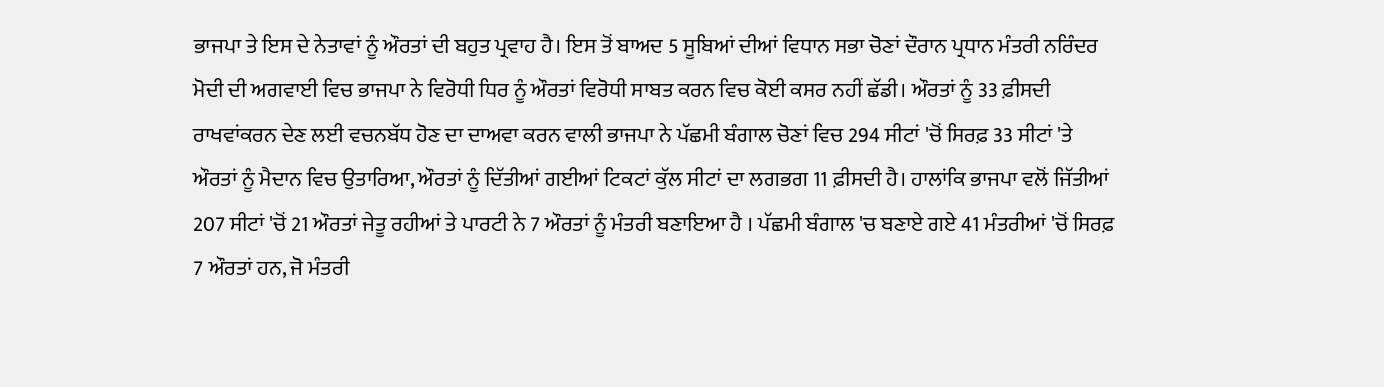ਭਾਜਪਾ ਤੇ ਇਸ ਦੇ ਨੇਤਾਵਾਂ ਨੂੰ ਔਰਤਾਂ ਦੀ ਬਹੁਤ ਪ੍ਰਵਾਹ ਹੈ। ਇਸ ਤੋਂ ਬਾਅਦ 5 ਸੂਬਿਆਂ ਦੀਆਂ ਵਿਧਾਨ ਸਭਾ ਚੋਣਾਂ ਦੌਰਾਨ ਪ੍ਰਧਾਨ ਮੰਤਰੀ ਨਰਿੰਦਰ ਮੋਦੀ ਦੀ ਅਗਵਾਈ ਵਿਚ ਭਾਜਪਾ ਨੇ ਵਿਰੋਧੀ ਧਿਰ ਨੂੰ ਔਰਤਾਂ ਵਿਰੋਧੀ ਸਾਬਤ ਕਰਨ ਵਿਚ ਕੋਈ ਕਸਰ ਨਹੀਂ ਛੱਡੀ। ਔਰਤਾਂ ਨੂੰ 33 ਫ਼ੀਸਦੀ ਰਾਖਵਾਂਕਰਨ ਦੇਣ ਲਈ ਵਚਨਬੱਧ ਹੋਣ ਦਾ ਦਾਅਵਾ ਕਰਨ ਵਾਲੀ ਭਾਜਪਾ ਨੇ ਪੱਛਮੀ ਬੰਗਾਲ ਚੋਣਾਂ ਵਿਚ 294 ਸੀਟਾਂ 'ਚੋਂ ਸਿਰਫ਼ 33 ਸੀਟਾਂ 'ਤੇ ਔਰਤਾਂ ਨੂੰ ਮੈਦਾਨ ਵਿਚ ਉਤਾਰਿਆ, ਔਰਤਾਂ ਨੂੰ ਦਿੱਤੀਆਂ ਗਈਆਂ ਟਿਕਟਾਂ ਕੁੱਲ ਸੀਟਾਂ ਦਾ ਲਗਭਗ 11 ਫ਼ੀਸਦੀ ਹੈ। ਹਾਲਾਂਕਿ ਭਾਜਪਾ ਵਲੋਂ ਜਿੱਤੀਆਂ 207 ਸੀਟਾਂ 'ਚੋਂ 21 ਔਰਤਾਂ ਜੇਤੂ ਰਹੀਆਂ ਤੇ ਪਾਰਟੀ ਨੇ 7 ਔਰਤਾਂ ਨੂੰ ਮੰਤਰੀ ਬਣਾਇਆ ਹੈ । ਪੱਛਮੀ ਬੰਗਾਲ 'ਚ ਬਣਾਏ ਗਏ 41 ਮੰਤਰੀਆਂ 'ਚੋਂ ਸਿਰਫ਼ 7 ਔਰਤਾਂ ਹਨ, ਜੋ ਮੰਤਰੀ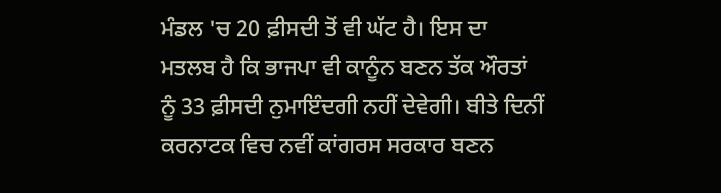ਮੰਡਲ 'ਚ 20 ਫ਼ੀਸਦੀ ਤੋਂ ਵੀ ਘੱਟ ਹੈ। ਇਸ ਦਾ ਮਤਲਬ ਹੈ ਕਿ ਭਾਜਪਾ ਵੀ ਕਾਨੂੰਨ ਬਣਨ ਤੱਕ ਔਰਤਾਂ ਨੂੰ 33 ਫ਼ੀਸਦੀ ਨੁਮਾਇੰਦਗੀ ਨਹੀਂ ਦੇਵੇਗੀ। ਬੀਤੇ ਦਿਨੀਂ ਕਰਨਾਟਕ ਵਿਚ ਨਵੀਂ ਕਾਂਗਰਸ ਸਰਕਾਰ ਬਣਨ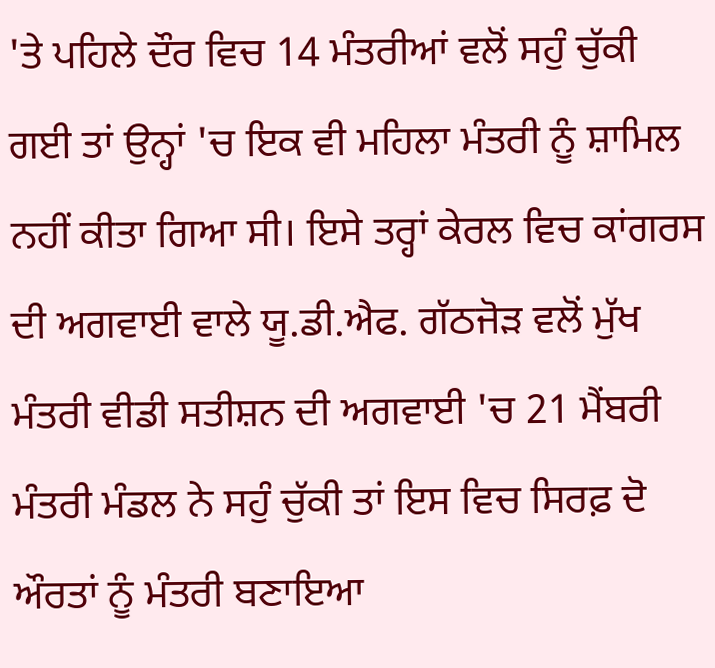'ਤੇ ਪਹਿਲੇ ਦੌਰ ਵਿਚ 14 ਮੰਤਰੀਆਂ ਵਲੋਂ ਸਹੁੰ ਚੁੱਕੀ ਗਈ ਤਾਂ ਉਨ੍ਹਾਂ 'ਚ ਇਕ ਵੀ ਮਹਿਲਾ ਮੰਤਰੀ ਨੂੰ ਸ਼ਾਮਿਲ ਨਹੀਂ ਕੀਤਾ ਗਿਆ ਸੀ। ਇਸੇ ਤਰ੍ਹਾਂ ਕੇਰਲ ਵਿਚ ਕਾਂਗਰਸ ਦੀ ਅਗਵਾਈ ਵਾਲੇ ਯੂ.ਡੀ.ਐਫ. ਗੱਠਜੋੜ ਵਲੋਂ ਮੁੱਖ ਮੰਤਰੀ ਵੀਡੀ ਸਤੀਸ਼ਨ ਦੀ ਅਗਵਾਈ 'ਚ 21 ਮੈਂਬਰੀ ਮੰਤਰੀ ਮੰਡਲ ਨੇ ਸਹੁੰ ਚੁੱਕੀ ਤਾਂ ਇਸ ਵਿਚ ਸਿਰਫ਼ ਦੋ ਔਰਤਾਂ ਨੂੰ ਮੰਤਰੀ ਬਣਾਇਆ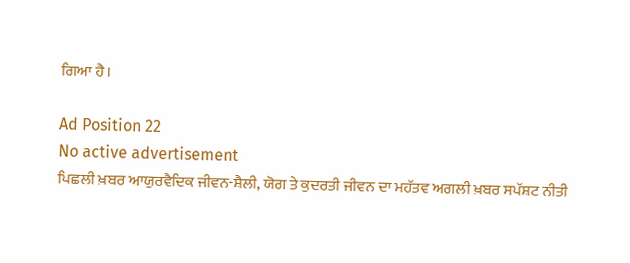ਗਿਆ ਹੈ।

Ad Position 22
No active advertisement
ਪਿਛਲੀ ਖ਼ਬਰ ਆਯੁਰਵੈਦਿਕ ਜੀਵਨ-ਸ਼ੈਲੀ, ਯੋਗ ਤੇ ਕੁਦਰਤੀ ਜੀਵਨ ਦਾ ਮਹੱਤਵ ਅਗਲੀ ਖ਼ਬਰ ਸਪੱਸ਼ਟ ਨੀਤੀ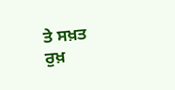ਤੇ ਸਖ਼ਤ ਰੁਖ਼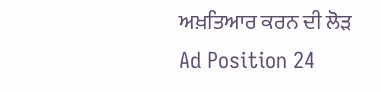ਅਖ਼ਤਿਆਰ ਕਰਨ ਦੀ ਲੋੜ
Ad Position 24